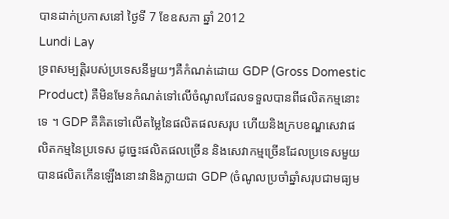បានដាក់ប្រកាសនៅ ថ្ងៃទី 7 ខែឧសភា ឆ្នាំ 2012
Lundi Lay
ទ្រពសម្បត្តិរបស់ប្រទេសនីមួយៗគឺកំណត់ដោយ GDP (Gross Domestic Product) គឺមិនមែនកំណត់ទៅលើចំណូលដែលទទួលបានពីផលិតកម្មនោះទេ ។ GDP គឺគិតទៅលើតម្លៃនៃផលិតផលសរុប ហើយនិងក្របខណ្ឌសេវាផលិតកម្មនៃប្រទេស ដូច្នេះផលិតផលច្រើន និងសេវាកម្មច្រើនដែលប្រទេសមួយបានផលិតកើនឡើងនោះវានិងក្លាយជា GDP (ចំណូលប្រចាំឆ្នាំសរុបជាមធ្យម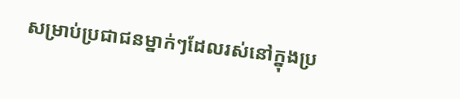សម្រាប់ប្រជាជនម្នាក់ៗដែលរស់នៅក្នុងប្រ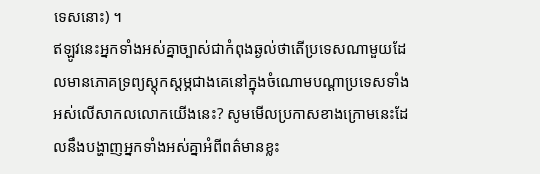ទេសនោះ) ។
ឥឡូវនេះអ្នកទាំងអស់គ្នាច្បាស់ជាកំពុងឆ្ងល់ថាតើប្រទេសណាមួយដែលមានភោគទ្រព្យស្តុកស្តម្ភជាងគេនៅក្នុងចំណោមបណ្តាប្រទេសទាំងអស់លើសាកលលោកយើងនេះ? សូមមើលប្រកាសខាងក្រោមនេះដែលនឹងបង្ហាញអ្នកទាំងអស់គ្នាអំពីពត៌មានខ្លះ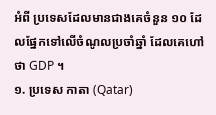អំពី ប្រទេសដែលមានជាងគេចំនួន ១០ ដែលផ្នែកទៅលើចំណូលប្រចាំឆ្នាំ ដែលគេហៅថា GDP ។
១. ប្រទេស កាតា (Qatar)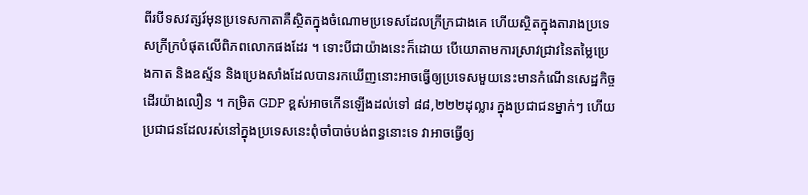ពីរបីទសវត្សរ៍មុនប្រទេសកាតាគឺស្ថិតក្នុងចំណោមប្រទេសដែលក្រីក្រជាងគេ ហើយស្ថិតក្នុងតារាងប្រទេសក្រីក្របំផុតលើពិភពលោកផងដែរ ។ ទោះបីជាយ៉ាងនេះក៏ដោយ បើយោតាមការស្រាវជ្រាវនៃតម្លៃប្រេងកាត និងឧស្ម័ន និងប្រេងសាំងដែលបានរកឃើញនោះអាចធ្វើឲ្យប្រទេសមួយនេះមានកំណើនសេដ្ឋកិច្ចដើរយ៉ាងលឿន ។ កម្រិត GDP ខ្ពស់អាចកើនឡើងដល់ទៅ ៨៨,២២២ដុល្លារ ក្នុងប្រជាជនម្នាក់ៗ ហើយប្រជាជនដែលរស់នៅក្នុងប្រទេសនេះពុំចាំបាច់បង់ពន្ធនោះទេ វាអាចធ្វើឲ្យ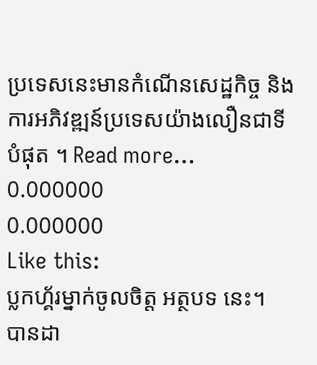ប្រទេសនេះមានកំណើនសេដ្ឋកិច្ច និងការអភិវឌ្ឍន៍ប្រទេសយ៉ាងលឿនជាទីបំផុត ។ Read more…
0.000000
0.000000
Like this:
ប្លកហ្គ័រម្នាក់ចូលចិត្ត អត្ថបទ នេះ។
បានដា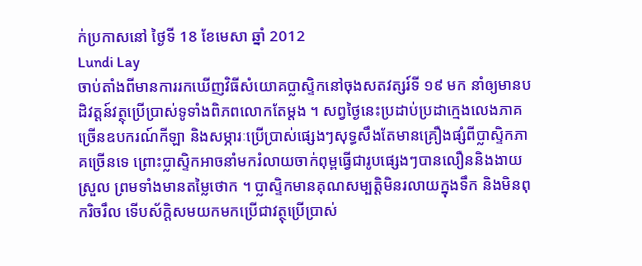ក់ប្រកាសនៅ ថ្ងៃទី 18 ខែមេសា ឆ្នាំ 2012
Lundi Lay
ចាប់តាំងពីមានការរកឃើញវិធីសំយោគប្លាស្ទិកនៅចុងសតវត្សរ៍ទី ១៩ មក នាំឲ្យមានបដិវត្តន៍វត្ថុប្រើប្រាស់ទូទាំងពិភពលោកតែម្តង ។ សព្វថ្ងៃនេះប្រដាប់ប្រដាក្មេងលេងភាគច្រើនឧបករណ៍កីឡា និងសម្ភារៈប្រើប្រាស់ផ្សេងៗសុទ្ធសឹងតែមានគ្រឿងផ្សំពីប្លាស្ទិកភាគច្រើនទេ ព្រោះប្លាស្ទិកអាចនាំមករំលាយចាក់ពុម្ពធ្វើជារូបផ្សេងៗបានលឿននិងងាយស្រួល ព្រមទាំងមានតម្លៃថោក ។ ប្លាស្ទិកមានគុណសម្បត្តិមិនរលាយក្នុងទឹក និងមិនពុករិចរឹល ទើបស័ក្តិសមយកមកប្រើជាវត្ថុប្រើប្រាស់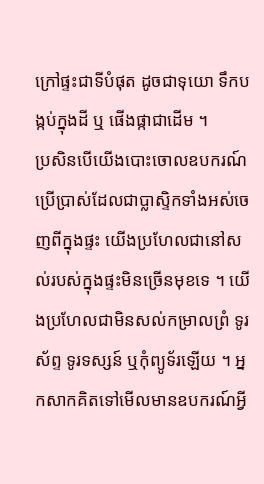ក្រៅផ្ទះជាទីបំផុត ដូចជាទុយោ ទឹកបង្កប់ក្នុងដី ឬ ផើងផ្កាជាដើម ។
ប្រសិនបើយើងបោះចោលឧបករណ៍ប្រើប្រាស់ដែលជាប្លាស្ទិកទាំងអស់ចេញពីក្នុងផ្ទះ យើងប្រហែលជានៅសល់របស់ក្នុងផ្ទះមិនច្រើនមុខទេ ។ យើងប្រហែលជាមិនសល់កម្រាលព្រំ ទូរស័ព្ទ ទូរទស្សន៍ ឬកុំព្យូទ័រឡើយ ។ អ្នកសាកគិតទៅមើលមានឧបករណ៍អ្វី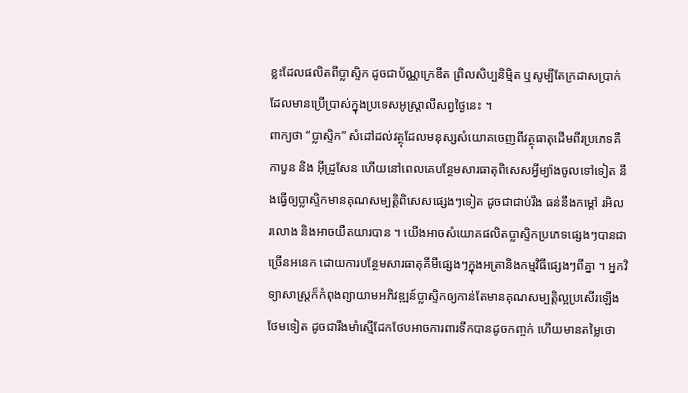ខ្លះដែលផលិតពីប្លាស្ទិក ដូចជាប័ណ្ណក្រេឌីត ព្រិលសិប្បនិម្មិត ឬសូម្បីតែក្រដាសប្រាក់ដែលមានប្រើប្រាស់ក្នុងប្រទេសអូស្ត្រាលីសព្វថ្ងៃនេះ ។
ពាក្យថា “ប្លាស្ទិក” សំដៅដល់វត្ថុដែលមនុស្សសំយោគចេញពីវត្ថុធាតុដើមពីរប្រភេទគឺ កាបួន និង អ៊ីដ្រូសែន ហើយនៅពេលគេបន្ថែមសារធាតុពិសេសអ្វីម្យ៉ាងចូលទៅទៀត នឹងធ្វើឲ្យប្លាស្ទិកមានគុណសម្បត្តិពិសេសផ្សេងៗទៀត ដូចជាជាប់រឹង ធន់នឹងកម្តៅ រអិល រលោង និងអាចយឺតយារបាន ។ យើងអាចសំយោគផលិតប្លាស្ទិកប្រភេទផ្សេងៗបានជាច្រើនអនេក ដោយការបន្ថែមសារធាតុគីមីផ្សេងៗក្នុងអត្រានិងកម្មវិធីផ្សេងៗពីគ្នា ។ អ្នកវិទ្យាសាស្រ្តក៏កំពុងព្យាយាមអភិវឌ្ឍន៍ប្លាស្ទិកឲ្យកាន់តែមានគុណសម្បត្តិល្អប្រសើរឡើងថែមទៀត ដូចជារឹងមាំស្មើដែកថែបអាចការពារទឹកបានដូចកញ្ចក់ ហើយមានតម្លៃថោ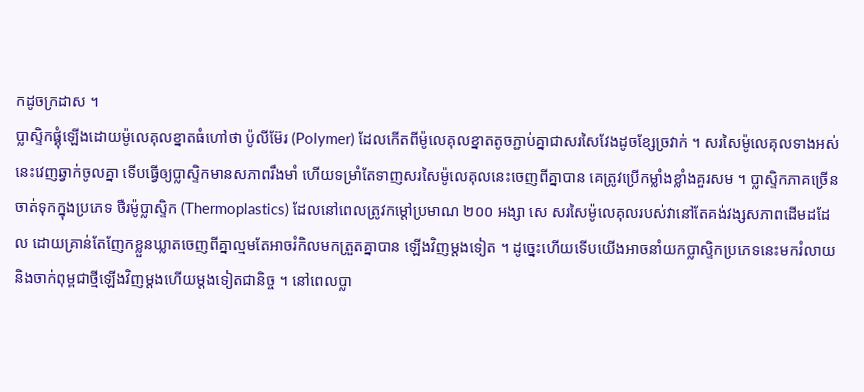កដូចក្រដាស ។
ប្លាស្ទិកផ្គុំឡើងដោយម៉ូលេគុលខ្នាតធំហៅថា ប៉ូលីម៊ែរ (Polymer) ដែលកើតពីម៉ូលេគុលខ្នាតតូចភ្ជាប់គ្នាជាសរសៃវែងដូចខ្សែច្រវាក់ ។ សរសៃម៉ូលេគុលទាងអស់នេះវេញឆ្វាក់ចូលគ្នា ទើបធ្វើឲ្យប្លាស្ទិកមានសភាពរឹងមាំ ហើយទម្រាំតែទាញសរសៃម៉ូលេគុលនេះចេញពីគ្នាបាន គេត្រូវប្រើកម្លាំងខ្លាំងគួរសម ។ ប្លាស្ទិកភាគច្រើនចាត់ទុកក្នុងប្រភេទ ថឺរម៉ូប្លាស្ទិក (Thermoplastics) ដែលនៅពេលត្រូវកម្តៅប្រមាណ ២០០ អង្សា សេ សរសៃម៉ូលេគុលរបស់វានៅតែគង់វង្សសភាពដើមដដែល ដោយគ្រាន់តែញែកខ្លួនឃ្លាតចេញពីគ្នាល្មមតែអាចរំកិលមកត្រួតគ្នាបាន ឡើងវិញម្តងទៀត ។ ដូច្នេះហើយទើបយើងអាចនាំយកប្លាស្ទិកប្រភេទនេះមករំលាយនិងចាក់ពុម្ពជាថ្មីឡើងវិញម្តងហើយម្តងទៀតជានិច្ច ។ នៅពេលប្លា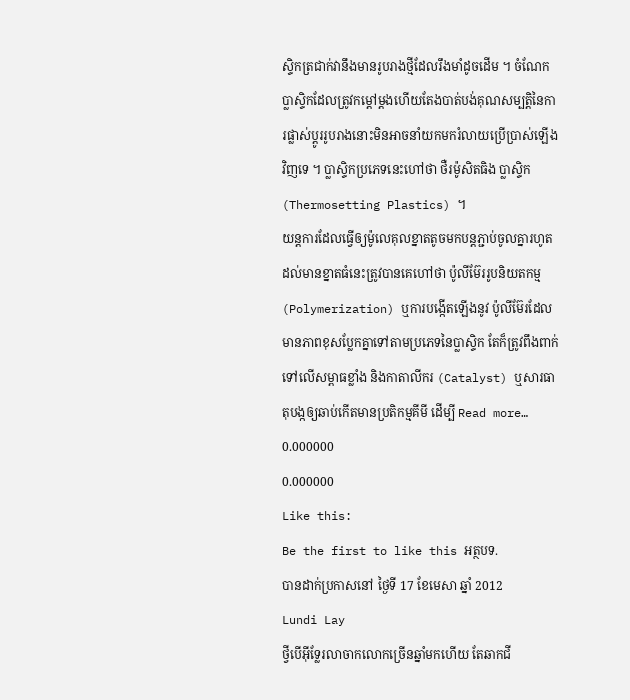ស្ទិកត្រជាក់វានឹងមានរូបរាងថ្មីដែលរឹងមាំដូចដើម ។ ចំណែកប្លាស្ទិកដែលត្រូវកម្តៅម្តងហើយតែងបាត់បង់គុណសម្បត្តិនៃការផ្លាស់ប្ដូររូបរាងនោះមិនអាចនាំយកមករំលាយប្រើប្រាស់ឡើងវិញទេ ។ ប្លាស្ទិកប្រភេទនេះហៅថា ថឺរម៉ូសិតធិង ប្លាស្ទិក (Thermosetting Plastics) ។
យន្តការដែលធ្វើឲ្យម៉ូលេគុលខ្នាតតូចមកបន្តភ្ជាប់ចូលគ្នារហូតដល់មានខ្នាតធំនេះត្រូវបានគេហៅថា ប៉ូលីម៊ែររូបនិយតកម្ម (Polymerization) ឬការបង្កើតឡើងនូវ ប៉ូលីម៊ែរដែលមានភាពខុសប្លែកគ្នាទៅតាមប្រភេទនៃប្លាស្ទិក តែក៏ត្រូវពឹងពាក់ទៅលើសម្ពាធខ្លាំង និងកាតាលីករ (Catalyst) ឬសារធាតុបង្កឲ្យឆាប់កើតមានប្រតិកម្មគីមី ដើម្បី Read more…
0.000000
0.000000
Like this:
Be the first to like this អត្ថបទ.
បានដាក់ប្រកាសនៅ ថ្ងៃទី 17 ខែមេសា ឆ្នាំ 2012
Lundi Lay
ថ្វីបើអ៊ីទ្លែរលាចាកលោកច្រើនឆ្នាំមកហើយ តែឆាកជី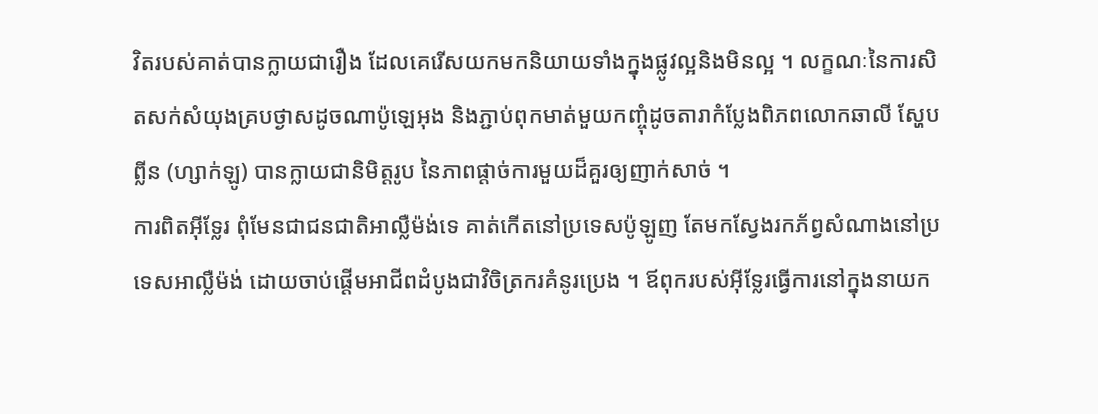វិតរបស់គាត់បានក្លាយជារឿង ដែលគេរើសយកមកនិយាយទាំងក្នុងផ្លូវល្អនិងមិនល្អ ។ លក្ខណៈនៃការសិតសក់សំយុងគ្របថ្ងាសដូចណាប៉ូឡេអុង និងភ្ជាប់ពុកមាត់មួយកញ្ចុំដូចតារាកំប្លែងពិភពលោកឆាលី ស្ហែបព្លីន (ហ្សាក់ឡូ) បានក្លាយជានិមិត្តរូប នៃភាពផ្តាច់ការមួយដ៏គួរឲ្យញាក់សាច់ ។
ការពិតអ៊ីទ្លែរ ពុំមែនជាជនជាតិអាល្លឺម៉ង់ទេ គាត់កើតនៅប្រទេសប៉ូឡូញ តែមកស្វែងរកភ័ព្វសំណាងនៅប្រទេសអាល្លឺម៉ង់ ដោយចាប់ផ្តើមអាជីពដំបូងជាវិចិត្រករគំនូរប្រេង ។ ឪពុករបស់អ៊ីទ្លែរធ្វើការនៅក្នុងនាយក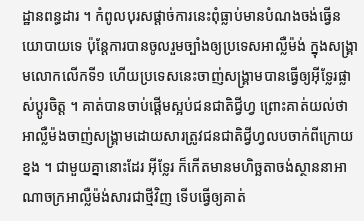ដ្ឋានពន្ធដារ ។ កំពូលបុរសផ្តាច់ការនេះពុំធ្លាប់មានបំណងចង់ធ្វើនយោបាយទេ ប៉ុន្តែការបានចូលរួមច្បាំងឲ្យប្រទេសអាល្លឺម៉ង់ ក្នុងសង្គ្រាមលោកលើកទី១ ហើយប្រទេសនេះចាញ់សង្គ្រាមបានធ្វើឲ្យអ៊ីទ្លែរផ្លាស់ប្ដូរចិត្ត ។ គាត់បានចាប់ផ្តើមស្អប់ជនជាតិជ្វីហ្វ ព្រោះគាត់យល់ថា អាល្លឺម៉ងចាញ់សង្រ្គាមដោយសារត្រូវជនជាតិជ្វីហ្វលបចាក់ពីក្រោយខ្នង ។ ជាមួយគ្នានោះដែរ អ៊ីទ្លែរ ក៏កើតមានមហិច្ឆតាចង់ស្ថាននាអាណាចក្រអាល្លឺម៉ង់សារជាថ្មីវិញ ទើបធ្វើឲ្យគាត់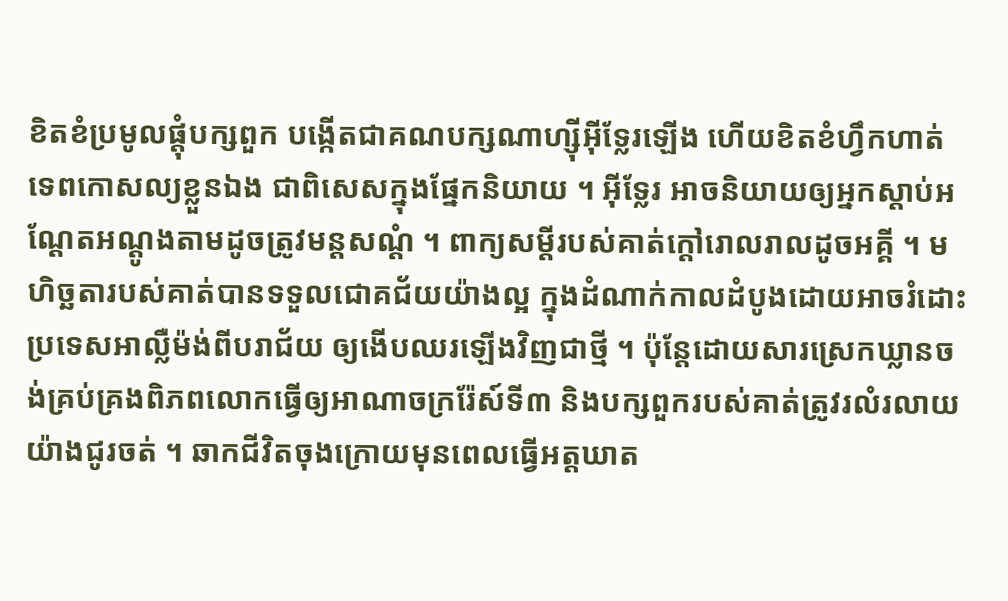ខិតខំប្រមូលផ្តុំបក្សពួក បង្កើតជាគណបក្សណាហ្ស៊ីអ៊ីទ្លែរឡើង ហើយខិតខំហ្វឹកហាត់ទេពកោសល្យខ្លួនឯង ជាពិសេសក្នុងផ្នែកនិយាយ ។ អ៊ីទ្លែរ អាចនិយាយឲ្យអ្នកស្តាប់អណ្ដែតអណ្ដូងតាមដូចត្រូវមន្តសណ្តំ ។ ពាក្យសម្តីរបស់គាត់ក្តៅរោលរាលដូចអគ្គី ។ មហិច្ឆតារបស់គាត់បានទទួលជោគជ័យយ៉ាងល្អ ក្នុងដំណាក់កាលដំបូងដោយអាចរំដោះប្រទេសអាល្លឺម៉ង់ពីបរាជ័យ ឲ្យងើបឈរឡើងវិញជាថ្មី ។ ប៉ុន្តែដោយសារស្រេកឃ្លានចង់គ្រប់គ្រងពិភពលោកធ្វើឲ្យអាណាចក្ររ៉ែស៍ទី៣ និងបក្សពួករបស់គាត់ត្រូវរលំរលាយយ៉ាងជូរចត់ ។ ឆាកជីវិតចុងក្រោយមុនពេលធ្វើអត្តឃាត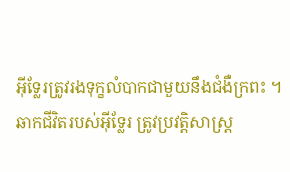អ៊ីទ្លែរត្រូវរងទុក្ខលំបាកជាមួយនឹងជំងឺក្រពះ ។
ឆាកជីវិតរបស់អ៊ីទ្លែរ ត្រូវប្រវត្តិសាស្ត្រ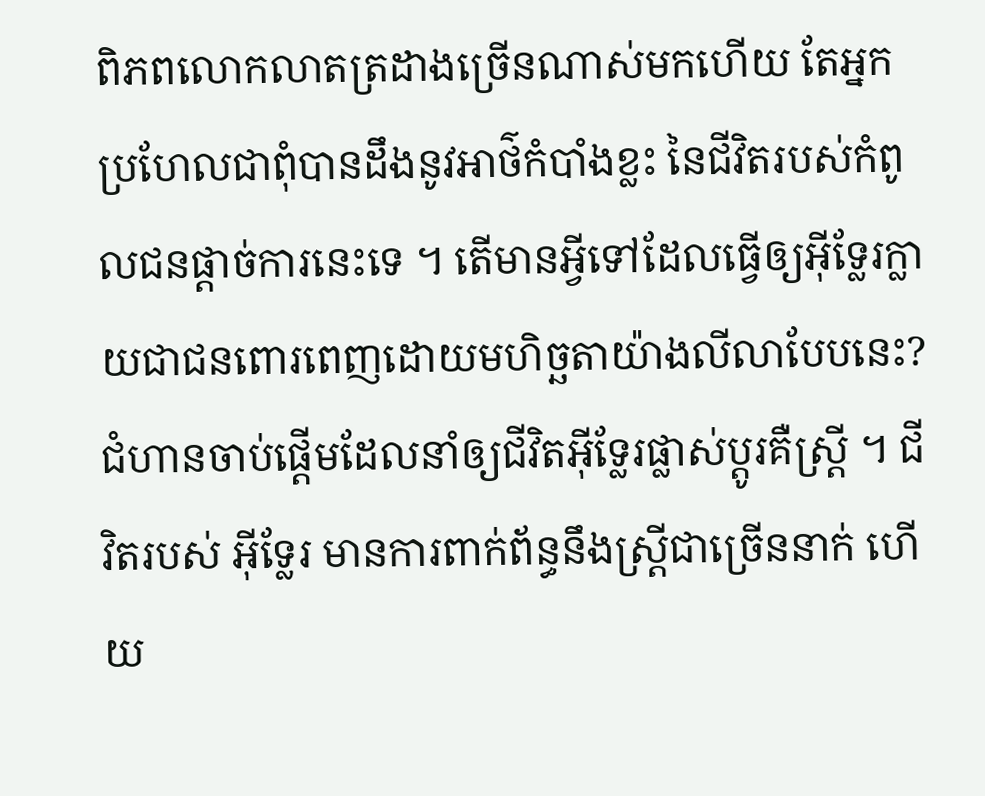ពិភពលោកលាតត្រដាងច្រើនណាស់មកហើយ តែអ្នកប្រហែលជាពុំបានដឹងនូវអាថ៌កំបាំងខ្លះ នៃជីវិតរបស់កំពូលជនផ្តាច់ការនេះទេ ។ តើមានអ្វីទៅដែលធ្វើឲ្យអ៊ីទ្លែរក្លាយជាជនពោរពេញដោយមហិច្ឆតាយ៉ាងលីលាបែបនេះ? ជំហានចាប់ផ្ដើមដែលនាំឲ្យជីវិតអ៊ីទ្លែរផ្លាស់ប្តូរគឺស្រ្តី ។ ជីវិតរបស់ អ៊ីទ្លែរ មានការពាក់ព័ន្ធនឹងស្រ្តីជាច្រើននាក់ ហើយ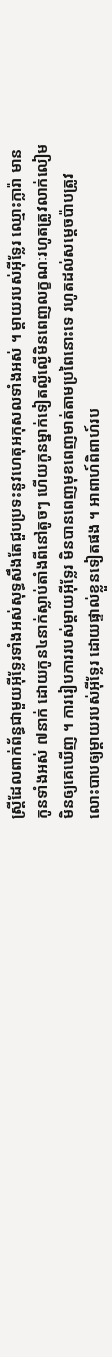ស្ត្រីដែលពាក់ព័ន្ធជាមួយអ៊ីទ្លែរទាំងអស់សុទ្ធសឹងតែជួបប្រទះនូវហេតុអកុសលទាំងអស់ ។ ម្តាយរបស់អ៊ីទ្លែរ ឈ្មោះក្លារ៉ា មានកូនទាំងអស់ ៧នាក់ ដោយកូន៤នាក់ស្លាប់តាំងពីនៅតូចៗ ហើយកូនម្នាក់ទៀតល្ងីល្ងើមិនពេញលក្ខណៈរហូតត្រូវលាក់លៀមមិនឲ្យគេឃើញ ។ ការរៀបការរបស់ម្តាយអ៊ីទ្លែរ មិនបានពេញមុខពេញមាត់តាមប្រពៃនោះទេ រហូតដល់សម្តេចប៉ាបត្រូវលោះបាបឲ្យម្តាយរបស់អ៊ីទ្លែរ ដោយផ្ទាល់ខ្លួនទៀតផង ។ អាពាហ៍ពិពាហ៍រប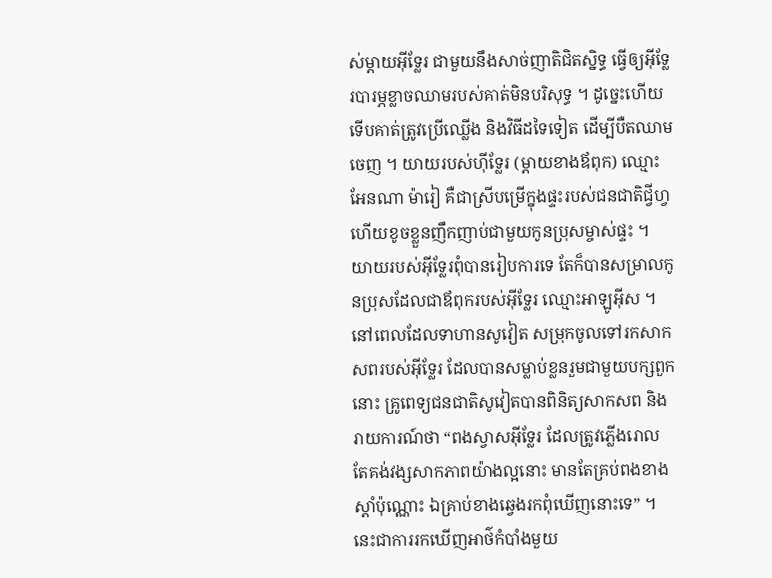ស់ម្តាយអ៊ីទ្លែរ ជាមួយនឹងសាច់ញាតិជិតស្និទ្ធ ធ្វើឲ្យអ៊ីទ្លែរបារម្ភខ្លាចឈាមរបស់គាត់មិនបរិសុទ្ធ ។ ដូច្នេះហើយ ទើបគាត់ត្រូវប្រើឈ្លើង និងវិធីដទៃទៀត ដើម្បីបឺតឈាមចេញ ។ យាយរបស់ហ៊ីទ្លែរ (ម្តាយខាងឪពុក) ឈ្មោះអែនណា ម៉ារៀ គឺជាស្រីបម្រើក្នុងផ្ទះរបស់ជនជាតិជ្វីហ្វ ហើយខូចខ្លួនញឹកញាប់ជាមួយកូនប្រុសម្ចាស់ផ្ទះ ។ យាយរបស់អ៊ីទ្លែរពុំបានរៀបការទេ តែក៏បានសម្រាលកូនប្រុសដែលជាឪពុករបស់អ៊ីទ្លែរ ឈ្មោះអាឡូអ៊ីស ។
នៅពេលដែលទាហានសូវៀត សម្រុកចូលទៅរកសាកសពរបស់អ៊ីទ្លែរ ដែលបានសម្លាប់ខ្លនរួមជាមួយបក្សពួកនោះ គ្រូពេទ្យជនជាតិសូវៀតបានពិនិត្យសាកសព និងរាយការណ៍ថា “ពងស្វាសអ៊ីទ្លែរ ដែលត្រូវភ្លើងរោល តែគង់វង្សសាកភាពយ៉ាងល្អនោះ មានតែគ្រប់ពងខាងស្តាំប៉ុណ្ណោះ ឯគ្រាប់ខាងឆ្វេងរកពុំឃើញនោះទេ” ។ នេះជាការរកឃើញអាថ៌កំបាំងមួយ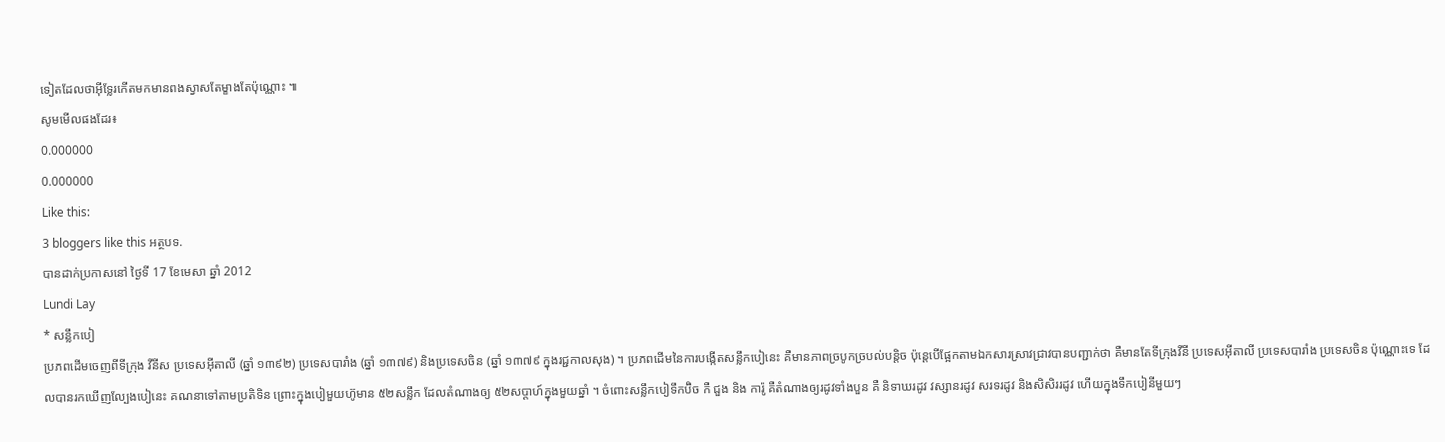ទៀតដែលថាអ៊ីទ្លែរកើតមកមានពងស្វាសតែម្ខាងតែប៉ុណ្ណោះ ៕
សូមមើលផងដែរ៖
0.000000
0.000000
Like this:
3 bloggers like this អត្ថបទ.
បានដាក់ប្រកាសនៅ ថ្ងៃទី 17 ខែមេសា ឆ្នាំ 2012
Lundi Lay
* សន្លឹកបៀ
ប្រភពដើមចេញពីទីក្រុង វីនីស ប្រទេសអ៊ីតាលី (ឆ្នាំ ១៣៩២) ប្រទេសបារាំង (ឆ្នាំ ១៣៧៩) និងប្រទេសចិន (ឆ្នាំ ១៣៧៩ ក្នុងរជ្ជកាលសុង) ។ ប្រភពដើមនៃការបង្កើតសន្លឹកបៀនេះ គឺមានភាពច្របូកច្របល់បន្តិច ប៉ុន្តេបើផ្អែកតាមឯកសារស្រាវជ្រាវបានបញ្ជាក់ថា គឺមានតែទីក្រុងវីនី ប្រទេសអ៊ីតាលី ប្រទេសបារាំង ប្រទេសចិន ប៉ុណ្ណោះទេ ដែលបានរកឃើញល្បែងបៀនេះ គណនាទៅតាមប្រតិទិន ព្រោះក្នុងបៀមួយហ៊ូមាន ៥២សន្លឹក ដែលតំណាងឲ្យ ៥២សប្តាហ៍ក្នុងមួយឆ្នាំ ។ ចំពោះសន្លឹកបៀទឹកប៊ិច កឺ ជួង និង ការ៉ូ គឺតំណាងឲ្យរដូវទាំងបួន គឺ និទាឃរដូវ វស្សានរដូវ សរទរដូវ និងសិសិររដូវ ហើយក្នុងទឹកបៀនីមួយៗ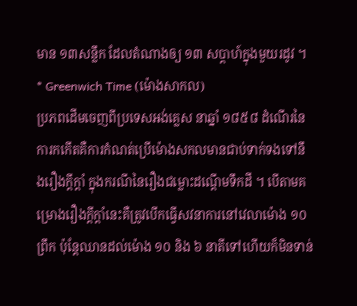មាន ១៣សន្លឹក ដែលតំណាងឲ្យ ១៣ សប្តាហ៍ក្នុងមួយរដូវ ។
* Greenwich Time (ម៉ោងសាកល)
ប្រភពដើមចេញពីប្រទេសអង់គ្លេស នាឆ្នាំ ១៨៥៨ ដំណើរនៃការកកើតគឺការកំណត់ប្រើម៉ោងសកលមានជាប់ទាក់ទងទៅនឹងរឿងក្តីក្តាំ ក្នុងករណីនៃរឿងជម្លោះដណ្តើមទឹកដី ។ បើតាមគម្រោងរឿងក្តីក្តាំនេះគឺត្រូវបើកធ្វើសវនាការនៅវេលាម៉ោង ១០ ព្រឹក ប៉ុន្តែឈានដល់ម៉ោង ១០ និង ៦ នាតីទៅហើយក៏មិនទាន់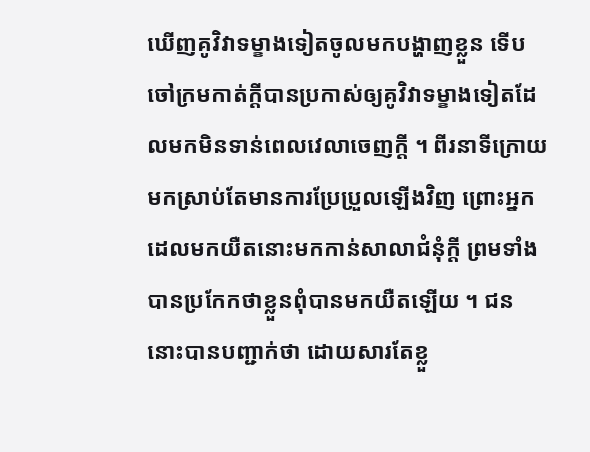ឃើញគូវិវាទម្ខាងទៀតចូលមកបង្ហាញខ្លួន ទើបចៅក្រមកាត់ក្តីបានប្រកាស់ឲ្យគូវិវាទម្ខាងទៀតដែលមកមិនទាន់ពេលវេលាចេញក្តី ។ ពីរនាទីក្រោយមកស្រាប់តែមានការប្រែប្រួលឡើងវិញ ព្រោះអ្នកដេលមកយឺតនោះមកកាន់សាលាជំនុំក្តី ព្រមទាំងបានប្រកែកថាខ្លួនពុំបានមកយឺតឡើយ ។ ជននោះបានបញ្ជាក់ថា ដោយសារតែខ្លួ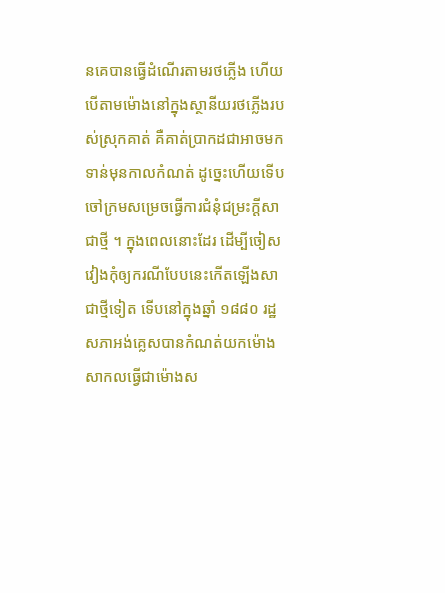នគេបានធ្វើដំណើរតាមរថភ្លើង ហើយបើតាមម៉ោងនៅក្នុងស្ថានីយរថភ្លើងរបស់ស្រុកគាត់ គឺគាត់ប្រាកដជាអាចមកទាន់មុនកាលកំណត់ ដូច្នេះហើយទើបចៅក្រមសម្រេចធ្វើការជំនុំជម្រះក្តីសាជាថ្មី ។ ក្នុងពេលនោះដែរ ដើម្បីចៀសវៀងកុំឲ្យករណីបែបនេះកើតឡើងសាជាថ្មីទៀត ទើបនៅក្នុងឆ្នាំ ១៨៨០ រដ្ឋសភាអង់គ្លេសបានកំណត់យកម៉ោងសាកលធ្វើជាម៉ោងស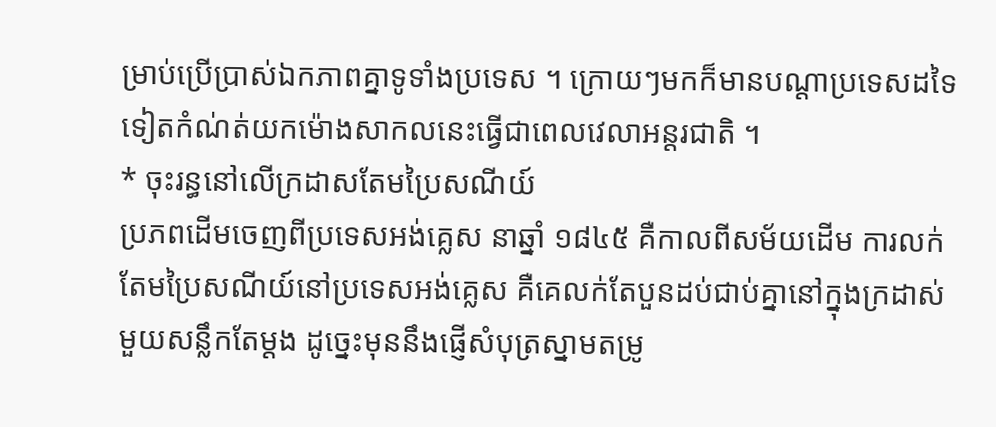ម្រាប់ប្រើប្រាស់ឯកភាពគ្នាទូទាំងប្រទេស ។ ក្រោយៗមកក៏មានបណ្តាប្រទេសដទៃទៀតកំណ់ត់យកម៉ោងសាកលនេះធ្វើជាពេលវេលាអន្តរជាតិ ។
* ចុះរន្ធនៅលើក្រដាសតែមប្រៃសណីយ៍
ប្រភពដើមចេញពីប្រទេសអង់គ្លេស នាឆ្នាំ ១៨៤៥ គឺកាលពីសម័យដើម ការលក់តែមប្រៃសណីយ៍នៅប្រទេសអង់គ្លេស គឺគេលក់តែបួនដប់ជាប់គ្នានៅក្នុងក្រដាស់មួយសន្លឹកតែម្តង ដូច្នេះមុននឹងផ្ញើសំបុត្រស្នាមតម្រូ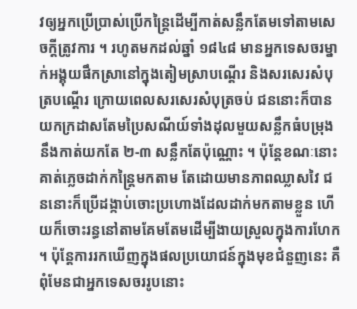វឲ្យអ្នកប្រើប្រាស់ប្រើកន្រ្តៃដើម្បីកាត់សន្លឹកតែមទៅតាមសេចក្តីត្រូវការ ។ រហូតមកដល់ឆ្នាំ ១៨៤៨ មានអ្នកទេសចរម្នាក់អង្គុយផឹកស្រានៅក្នុងតៀមស្រាបណ្តើរ និងសរសេរសំបុត្របណ្តើរ ក្រោយពេលសរសេរសំបុត្រចប់ ជននោះក៏បានយកក្រដាសតែមប្រៃសណីយ៍ទាំងដុលមួយសន្លឹកធំបម្រុងនឹងកាត់យកតែ ២-៣ សន្លឹកតែប៉ុណ្ណោះ ។ ប៉ុន្តែខណៈនោះគាត់ភ្លេចដាក់កន្ត្រៃមកតាម តែដោយមានភាពឈ្លាសវៃ ជននោះក៏ប្រើដង្កាប់ចោះប្រហោងដែលដាក់មកតាមខ្លួន ហើយក៏ចោះរន្ធនៅតាមគែមតែមដើម្បីងាយស្រួលក្នុងការហែក ។ ប៉ុន្តែការរកឃើញក្នុងផលប្រយោជន៍ក្នុងមុខជំនួញនេះ គឺពុំមែនជាអ្នកទេសចររូបនោះ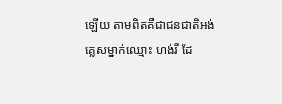ឡើយ តាមពិតគឺជាជនជាតិអង់គ្លេសម្នាក់ឈ្មោះ ហង់រី ដែ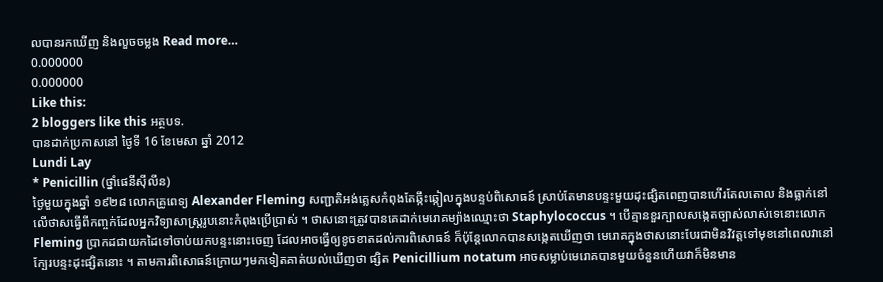លបានរកឃើញ និងលួចចម្លង Read more…
0.000000
0.000000
Like this:
2 bloggers like this អត្ថបទ.
បានដាក់ប្រកាសនៅ ថ្ងៃទី 16 ខែមេសា ឆ្នាំ 2012
Lundi Lay
* Penicillin (ថ្នាំផេនីស៊ីលីន)
ថ្ងៃមួយក្នុងឆ្នាំ ១៩២៨ លោកគ្រូពេទ្យ Alexander Fleming សញ្ជាតិអង់គ្លេសកំពុងតែឆ្កឹះឆ្កៀលក្នុងបន្ទប់ពិសោធន៍ ស្រាប់តែមានបន្ទះមួយដុះផ្សិតពេញបានហើរតែលតោល និងធ្លាក់នៅលើថាសធ្វើពីកញ្ចក់ដែលអ្នកវិទ្យាសាស្រ្តរូបនោះកំពុងប្រើប្រាស់ ។ ថាសនោះត្រូវបានគេដាក់មេរោគម្យ៉ាងឈ្មោះថា Staphylococcus ។ បើគ្មានខួរក្បាលសង្កេតច្បាស់លាស់ទេនោះលោក Fleming ប្រាកដជាយកដៃទៅចាប់យកបន្ទះនោះចេញ ដែលអាចធ្វើឲ្យខូចខាតដល់ការពិសោធន៍ ក៏ប៉ុន្តែលោកបានសង្កេតឃើញថា មេរោគក្នុងថាសនោះបែរជាមិនវិវត្តទៅមុខនៅពេលវានៅក្បែរបន្ទះដុះផ្សិតនោះ ។ តាមការពិសោធន៍ក្រោយៗមកទៀតគាត់យល់ឃើញថា ផ្សិត Penicillium notatum អាចសម្លាប់មេរោគបានមួយចំនួនហើយវាក៏មិនមាន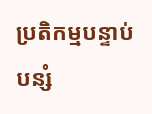ប្រតិកម្មបន្ទាប់បន្សំ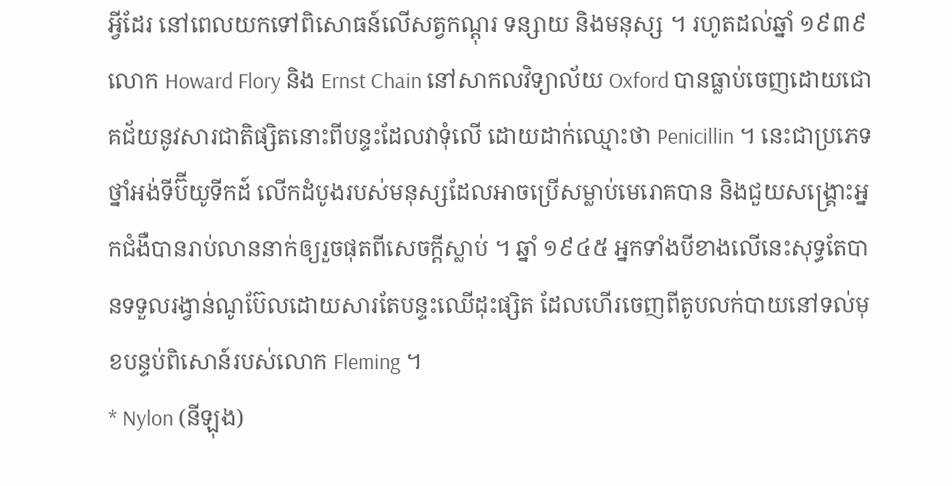អ្វីដែរ នៅពេលយកទៅពិសោធន៍លើសត្វកណ្តុរ ទន្សាយ និងមនុស្ស ។ រហូតដល់ឆ្នាំ ១៩៣៩ លោក Howard Flory និង Ernst Chain នៅសាកលវិទ្យាល័យ Oxford បានធ្លាប់ចេញដោយជោគជ័យនូវសារជាតិផ្សិតនោះពីបន្ទះដែលវាទុំលើ ដោយដាក់ឈ្មោះថា Penicillin ។ នេះជាប្រភេទថ្នាំអង់ទីប៊ីយូទីកដ៍ លើកដំបូងរបស់មនុស្សដែលអាចប្រើសម្លាប់មេរោគបាន និងជួយសង្រ្គោះអ្នកជំងឺបានរាប់លាននាក់ឲ្យរួចផុតពីសេចក្តីស្លាប់ ។ ឆ្នាំ ១៩៤៥ អ្នកទាំងបីខាងលើនេះសុទ្ធតែបានទទួលរង្វាន់ណូប៊ែលដោយសារតែបន្ទះឈើដុះផ្សិត ដែលហើរចេញពីតូបលក់បាយនៅទល់មុខបន្ទប់ពិសោន៍របស់លោក Fleming ។
* Nylon (នីឡុង)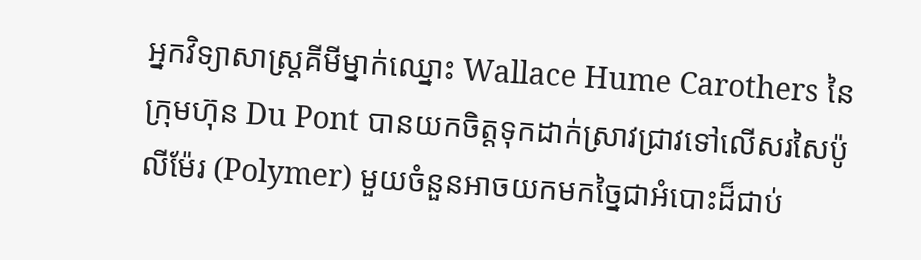អ្នកវិទ្យាសាស្រ្តគីមីម្នាក់ឈ្នោះ Wallace Hume Carothers នៃក្រុមហ៊ុន Du Pont បានយកចិត្តទុកដាក់ស្រាវជ្រាវទៅលើសរសៃប៉ូលីម៉ែរ (Polymer) មួយចំនួនអាចយកមកច្នៃជាអំបោះដ៏ជាប់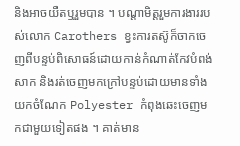និងអាចយឺតឬរួមបាន ។ បណ្តាមិត្តរួមការងាររបស់លោក Carothers ខ្វះការតស៊ូក៏ចាកចេញពីបន្ទប់ពិសោធន៍ដោយកាន់កំណាត់កែវបំពង់សាក និងរត់ចេញមកក្រៅបន្ទប់ដោយមានទាំងយកចំណែក Polyester កំពុងឆេះចេញមកជាមួយទៀតផង ។ គាត់មាន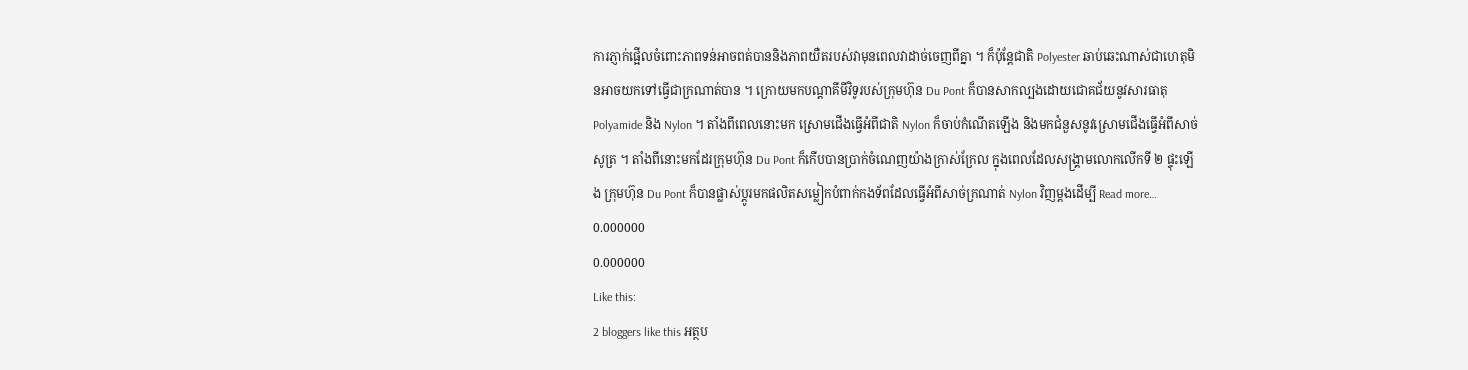ការភ្ញាក់ផ្អើលចំពោះភាពទន់អាចពត់បាននិងភាពយឺតរបស់វាមុនពេលវាដាច់ចេញពីគ្នា ។ ក៏ប៉ុន្តែជាតិ Polyester ឆាប់ឆេះណាស់ជាហេតុមិនអាចយកទៅធ្វើជាក្រណាត់បាន ។ ក្រោយមកបណ្តាគីមីវិទូរបស់ក្រុមហ៊ុន Du Pont ក៏បានសាកល្បងដោយជោគជ័យនូវសារធាតុ Polyamide និង Nylon ។ តាំងពីពេលនោះមក ស្រោមជើងធ្វើអំពីជាតិ Nylon ក៏ចាប់កំណើតឡើង និងមកជំនួសនូវស្រោមជើងធ្វើអំពីសាច់សូត្រ ។ តាំងពីនោះមកដែរក្រុមហ៊ុន Du Pont ក៏កើបបានប្រាក់ចំណេញយ៉ាងក្រាស់ក្រែល ក្នុងពេលដែលសង្គ្រាមលោកលើកទី ២ ផ្ទុះឡើង ក្រុមហ៊ុន Du Pont ក៏បានផ្លាស់ប្តូរមកផលិតសម្លៀកបំពាក់កងទ័ពដែលធ្វើអំពីសាច់ក្រណាត់ Nylon វិញម្តងដើម្បី Read more…
0.000000
0.000000
Like this:
2 bloggers like this អត្ថប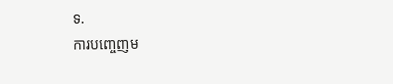ទ.
ការបញ្ចេញម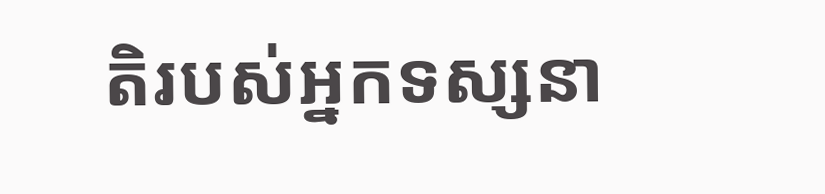តិរបស់អ្នកទស្សនា